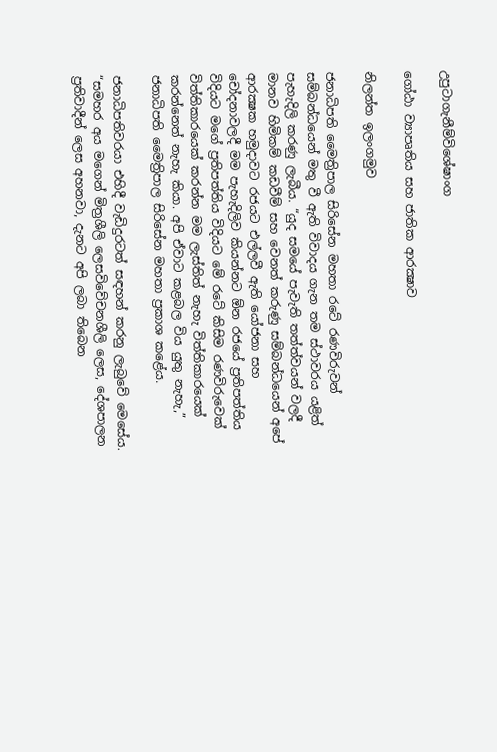උපුටාගැනීම්විශේෂාංග

ගෝඨා ව්‍යාපෘතිය සහ ජාතික ආරක්‍ෂාව

නිලන්ත ඉලංගමුව

ජනාධිපති මෛත්‍රිපාල සිරිසේන මහතා රටේ රණවිරුවන් සම්බන්ධයෙන් මතු වී ඇති විවාදය ගැන තම ස්ථාවරය යළිත් පැහැදිලි කරණු ලැබීය. “යුද සමයේ පැවැති තත්ත්වයන් වලදී මානව හිමිකම් කඩවීම් සහ වෙනත් කරුණු සම්බන්ධයෙන් අපේ ආරක්‍ෂක හමුදාවට රජයට එල්ලවී ඇති යෝජනා සහ චෝදනාවලදී මම පැහැදිලිව කියන්නට ඕන රජයේ ප්‍රතිපත්තිය විදියට මගේ ප්‍රතිපත්තිය විදියට මේ රටේ කිසිම රණවිරුවෙක්‌ විත්තිකාරයෙක්‌ කරන්න මම ලැස්‌තිත් නැහැ විත්තිකාරයෙක්‌ කරන්නෙත් නැහැ කියා. අපි ඒවාට කළබල විය යුතු නැහැ,” ජනාධිපති මෛත්‍රිපාල සිරිසේන මහතා ප්‍රකාශ කළේය.

ජනාධිපතිවරයා එහිදී වැඩිදුරටත් සඳහන් කරනු ලැබුවේ මෙසේය. “සමහර අය මගෙන් මිත්‍රශීලි ලෙසවිවේචනශීලි ලෙස, දේශපාලන ප්‍රතිවාදීන් ලෙස අහනවා, දැනට අපි ලබා තිබෙන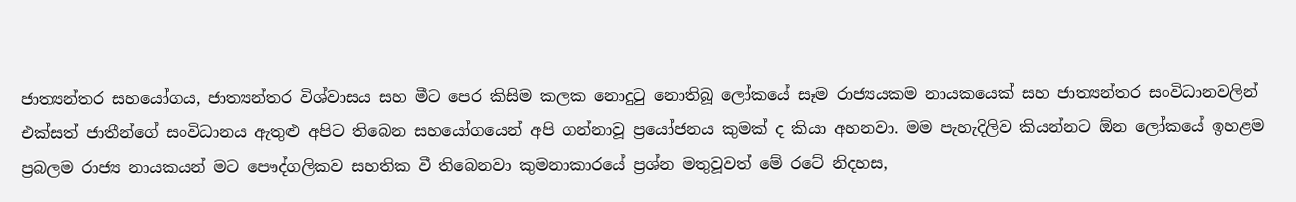ජාත්‍යන්තර සහයෝගය, ජාත්‍යන්තර විශ්වාසය සහ මීට පෙර කිසිම කලක නොදුටු නොතිබූ ලෝකයේ සෑම රාජ්‍යයකම නායකයෙක්‌ සහ ජාත්‍යන්තර සංවිධානවලින් එක්‌සත් ජාතීන්ගේ සංවිධානය ඇතුළු අපිට තිබෙන සහයෝගයෙන් අපි ගන්නාවූ ප්‍රයෝජනය කුමක්‌ ද කියා අහනවා. මම පැහැදිලිව කියන්නට ඕන ලෝකයේ ඉහළම ප්‍රබලම රාජ්‍ය නායකයන් මට පෞද්ගලිකව සහතික වී තිබෙනවා කුමනාකාරයේ ප්‍රශ්න මතුවූවත් මේ රටේ නිදහස,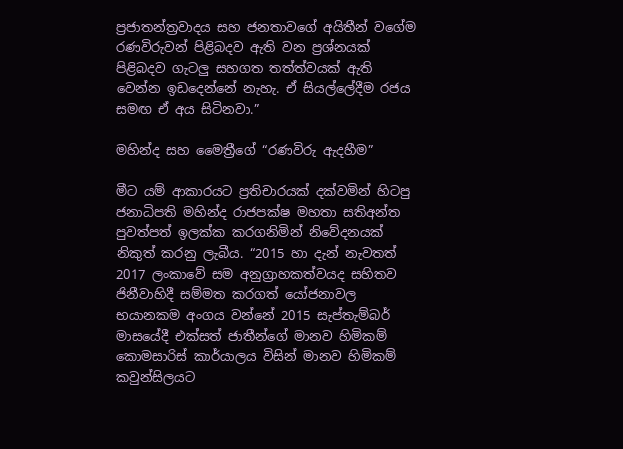ප්‍රජාතන්ත්‍රවාදය සහ ජනතාවගේ අයිතීන් වගේම රණවිරුවන් පිළිබදව ඇති වන ප්‍රශ්නයක්‌ පිළිබදව ගැටලු සහගත තත්ත්වයක්‌ ඇති වෙන්න ඉඩදෙන්නේ නැහැ. ඒ සියල්ලේදීම රජය සමඟ ඒ අය සිටිනවා.”

මහින්ද සහ මෛත්‍රීගේ “රණවිරු ඇදහීම”

මීට යම් ආකාරයට ප්‍රතිචාරයක් දක්වමින් හිටපු ජනාධිපති මහින්ද රාජපක්ෂ මහතා සතිඅන්ත පුවත්පත් ඉලක්ක කරගනිමින් නිවේදනයක් නිකුත් කරනු ලැබීය. “2015 හා දැන් නැවතත් 2017 ලංකාවේ සම අනුග්‍රාහකත්වයද සහිතව ජිනීවාහිදී සම්මත කරගත් යෝජනාවල භයානකම අංගය වන්නේ 2015 සැප්තැම්බර් මාසයේදී එක්‌සත් ජාතීන්ගේ මානව හිමිකම් කොමසාරිස්‌ කාර්යාලය විසින් මානව හිමිකම් කවුන්සිලයට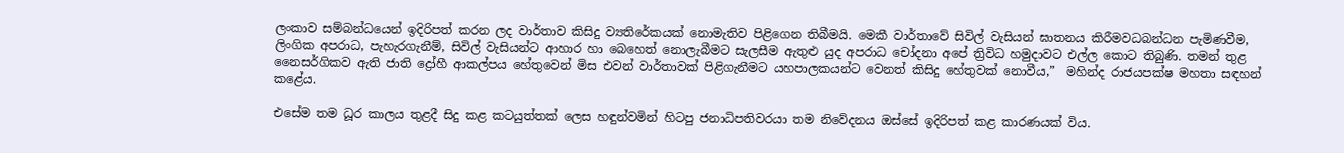ලංකාව සම්බන්ධයෙන් ඉදිරිපත් කරන ලද වාර්තාව කිසිදු ව්‍යතිරේකයක්‌ නොමැතිව පිළිගෙන තිබීමයි. මෙකී වාර්තාවේ සිවිල් වැසියන් ඝාතනය කිරීමවධබන්ධන පැමිණවීම, ලිංගික අපරාධ, පැහැරගැනීම්, සිවිල් වැසියන්ට ආහාර හා බෙහෙත් නොලැබීමට සැලසීම ඇතුළු යුද අපරාධ චෝදනා අපේ ත්‍රිවිධ හමුදාවට එල්ල කොට තිබුණි. තමන් තුළ නෛසර්ගිකව ඇති ජාති ද්‍රෝහී ආකල්පය හේතුවෙන් මිස එවන් වාර්තාවක්‌ පිළිගැනීමට යහපාලකයන්ට වෙනත් කිසිදු හේතුවක්‌ නොවීය,”  මහින්ද රාජයපක්ෂ මහතා සඳහන් කළේය.

එසේම තම ධූර කාලය තුළදී සිදු කළ කටයුත්තක් ලෙස හඳුන්වමින් හිටපු ජනාධිපතිවරයා තම නිවේදනය ඔස්සේ ඉදිරිපත් කළ කාරණයක් විය.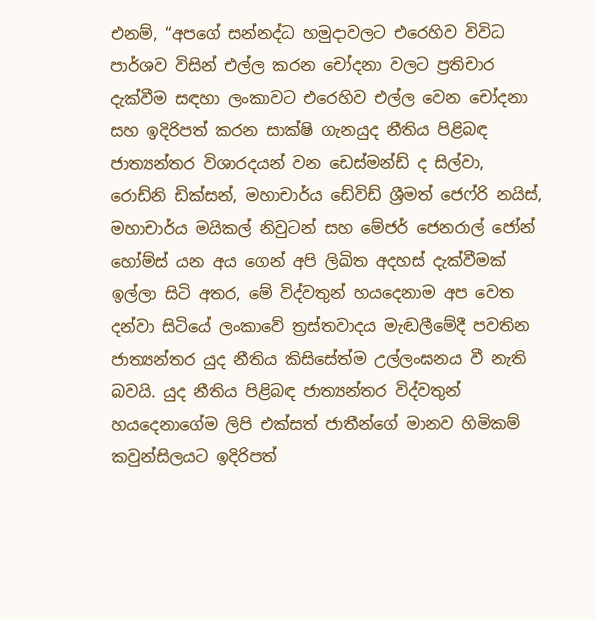එනම්, “අපගේ සන්නද්ධ හමුදාවලට එරෙහිව විවිධ පාර්ශව විසින් එල්ල කරන චෝදනා වලට ප්‍රතිචාර දැක්‌වීම සඳහා ලංකාවට එරෙහිව එල්ල වෙන චෝදනා සහ ඉදිරිපත් කරන සාක්‌ෂි ගැනයුද නීතිය පිළිබඳ ජාත්‍යන්තර විශාරදයන් වන ඩෙස්‌මන්ඩ් ද සිල්වා, රොඩ්නි ඩික්‌සන්, මහාචාර්ය ඩේවිඩ් ශ්‍රීමත් ජෙෆ්රි නයිස්‌, මහාචාර්ය මයිකල් නිවුටන් සහ මේජර් ජෙනරාල් ජෝන් හෝම්ස්‌ යන අය ගෙන් අපි ලිඛිත අදහස්‌ දැක්‌වීමක්‌ ඉල්ලා සිටි අතර, මේ විද්වතුන් හයදෙනාම අප වෙත දන්වා සිටියේ ලංකාවේ ත්‍රස්‌තවාදය මැඬලීමේදී පවතින ජාත්‍යන්තර යුද නීතිය කිසිසේත්ම උල්ලංඝනය වී නැති බවයි. යුද නීතිය පිළිබඳ ජාත්‍යන්තර විද්වතුන් හයදෙනාගේම ලිපි එක්‌සත් ජාතීන්ගේ මානව හිමිකම් කවුන්සිලයට ඉදිරිපත්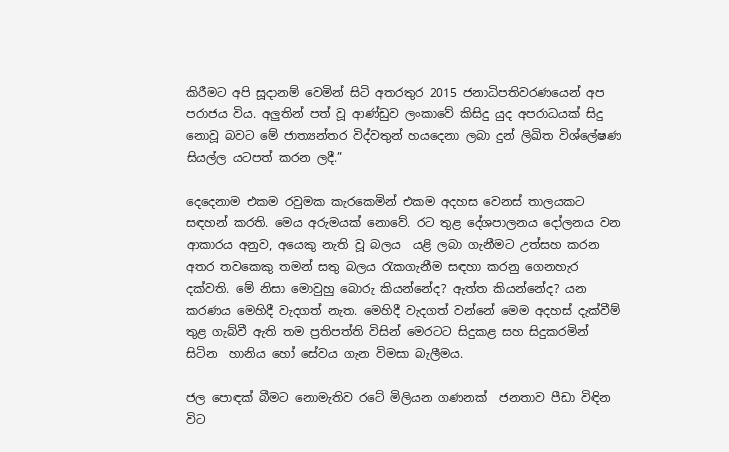කිරීමට අපි සූදානම් වෙමින් සිටි අතරතුර 2015 ජනාධිපතිවරණයෙන් අප පරාජය විය. අලුතින් පත් වූ ආණ්‌ඩුව ලංකාවේ කිසිදු යුද අපරාධයක්‌ සිදු නොවූ බවට මේ ජාත්‍යන්තර විද්වතුන් හයදෙනා ලබා දුන් ලිඛිත විශ්ලේෂණ සියල්ල යටපත් කරන ලදී.”

දෙදෙනාම එකම රවුමක කැරකෙමින් එකම අදහස වෙනස් තාලයකට සඳහන් කරති. මෙය අරුමයක් නොවේ. රට තුළ දේශපාලනය දෝලනය වන ආකාරය අනුව, අයෙකු නැති වූ බලය  යළි ලබා ගැනීමට උත්සහ කරන අතර තවකෙකු තමන් සතු බලය රැකගැනීම සඳහා කරනු ගෙනහැර දක්වති. මේ නිසා මොවුහු බොරු කියන්නේද? ඇත්ත කියන්නේද? යන කරණය මෙහිදී වැදගත් නැත. මෙහිදී වැදගත් වන්නේ මෙම අදහස් දැක්වීම් තුළ ගැබ්වී ඇති තම ප්‍රතිපත්ති විසින් මෙරටට සිදුකළ සහ සිදුකරමින් සිටින  හානිය හෝ සේවය ගැන විමසා බැලීමය.

ජල පොඳක් බීමට නොමැතිව රටේ මිලියන ගණනක්  ජනතාව පීඩා විඳින විට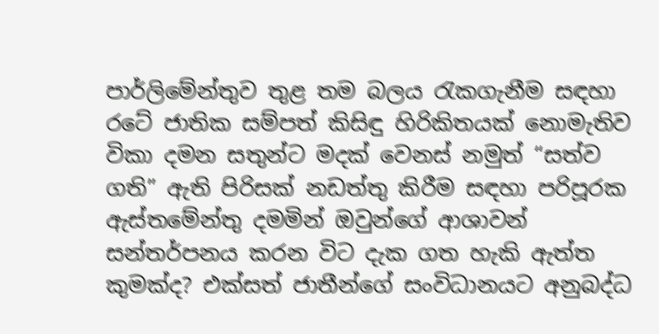පාර්ලිමේන්තුව තුළ තම බලය රැකගැනීම සඳහා රටේ ජාතික සම්පත් කිසිඳු හිරිකිතයක් නොමැතිව විකා දමන සතුන්ට මදක් වෙනස් නමුත් “සත්ව ගති” ඇති පිරිසක් නඩත්තු කිරීම සඳහා පරිපූරක ඇස්තමේන්තු දමමින් ඔවුන්ගේ ආශාවන් සන්තර්පනය කරන විට දැක ගත හැකි ඇත්ත කුමක්ද? එක්සත් ජාතීන්ගේ සංවිධානයට අනුබද්ධ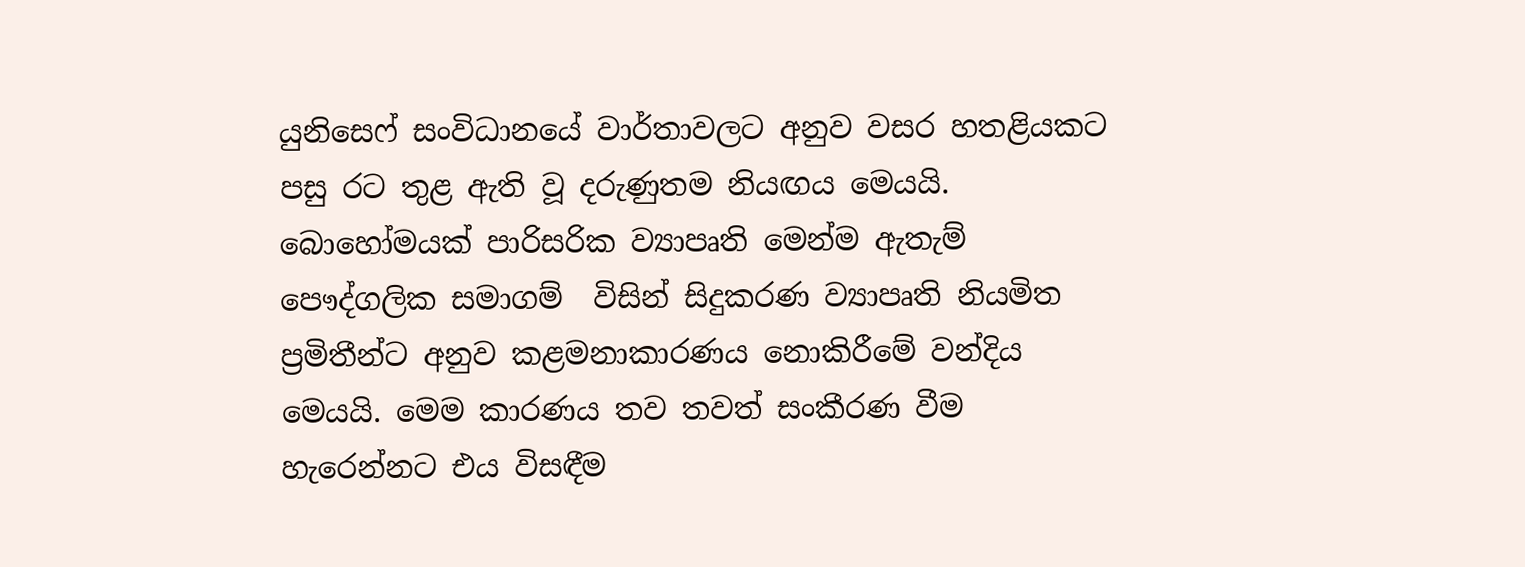යුනිසෙෆ් සංවිධානයේ වාර්තාවලට අනුව වසර හතළියකට පසු රට තුළ ඇති වූ දරුණුතම නියඟය මෙයයි.  බොහෝමයක් පාරිසරික ව්‍යාපෘති මෙන්ම ඇතැම් පෞද්ගලික සමාගම්  විසින් සිදුකරණ ව්‍යාපෘති නියමිත  ප්‍රමිතීන්ට අනුව කළමනාකාරණය නොකිරීමේ වන්දිය මෙයයි. මෙම කාරණය තව තවත් සංකීරණ වීම හැරෙන්නට එය විසඳීම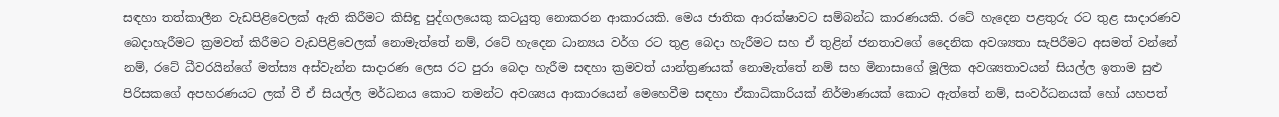සඳහා තත්කාලීන වැඩපිළිවෙලක් ඇති කිරීමට කිසිඳු පුද්ගලයෙකු කටයුතු නොකරන ආකාරයකි. මෙය ජාතික ආරක්ෂාවට සම්බන්ධ කාරණයකි. රටේ හැදෙන පළතුරු රට තුළ සාදාරණව බෙදාහැරීමට ක්‍රමවත් කිරීමට වැඩපිළිවෙලක් නොමැත්තේ නම්, රටේ හැදෙන ධාන්‍යය වර්ග රට තුළ බෙදා හැරීමට සහ ඒ තුළින් ජනතාවගේ දෛනික අවශ්‍යතා සැපිරීමට අසමත් වන්නේ නම්, රටේ ධීවරයින්ගේ මත්ස්‍ය අස්වැන්න සාදාරණ ලෙස රට පුරා බෙදා හැරීම සඳහා ක්‍රමවත් යාන්ත්‍රණයක් නොමැත්තේ නම් සහ මිනාසාගේ මූලික අවශ්‍යතාවයන් සියල්ල ඉතාම සුළු පිරිසකගේ අපහරණයට ලක් වී ඒ සියල්ල මර්ධනය කොට තමන්ට අවශ්‍යය ආකාරයෙන් මෙහෙවීම සඳහා ඒකාධිකාරියක් නිර්මාණයක් කොට ඇත්තේ නම්, සංවර්ධනයක් හෝ යහපත්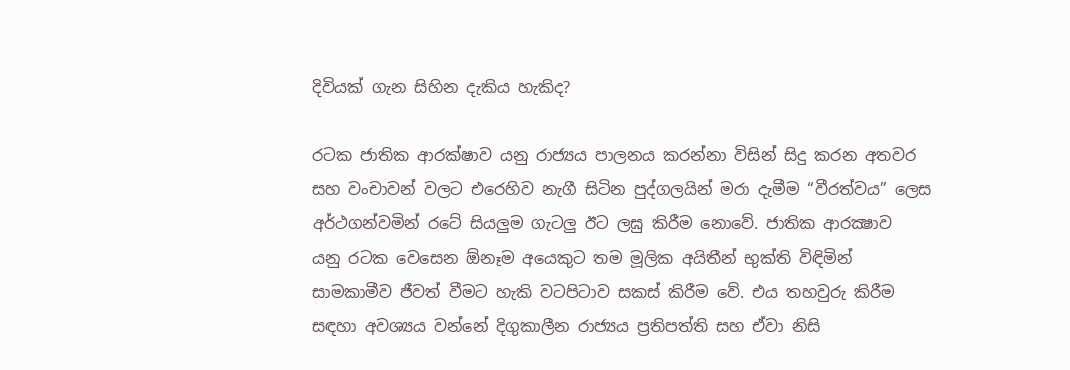දිවියක් ගැන සිහින දැකිය හැකිද?

රටක ජාතික ආරක්ෂාව යනු රාජ්‍යය පාලනය කරන්නා විසින් සිදු කරන අතවර සහ වංචාවන් වලට එරෙහිව නැගී සිටින පුද්ගලයින් මරා දැමීම “වීරත්වය” ලෙස අර්ථගන්වමින් රටේ සියලුම ගැටලු ඊට ලඝු කිරීම නොවේ. ජාතික ආරක්‍ෂාව  යනු රටක වෙසෙන ඕනෑම අයෙකුට තම මූලික අයිතීන් භුක්ති විඳිමින් සාමකාමීව ජීවත් වීමට හැකි වටපිටාව සකස් කිරීම වේ. එය තහවුරු කිරීම සඳහා අවශ්‍යය වන්නේ දිගුකාලීන රාජ්‍යය ප්‍රතිපත්ති සහ ඒවා නිසි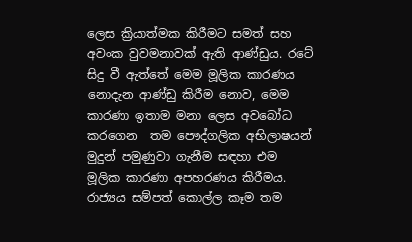ලෙස ක්‍රියාත්මක කිරීමට සමත් සහ අවංක වුවමනාවක් ඇති ආණ්ඩුය. රටේ සිදු වී ඇත්තේ මෙම මූලික කාරණය නොදැන ආණ්ඩු කිරීම නොව, මෙම කාරණා ඉතාම මනා ලෙස අවබෝධ කරගෙන  තම පෞද්ගලික අභිලාෂයන් මුදුන් පමුණුවා ගැනීම සඳහා එම මූලික කාරණා අපහරණය කිරීමය. රාජ්‍යය සම්පත් කොල්ල කෑම තම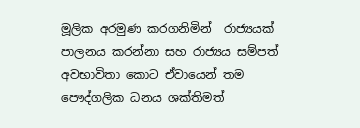මූලික අරමුණ කරගනිමින්  රාජ්‍යයක් පාලනය කරන්නා සහ රාජ්‍යය සම්පත් අවභාවිතා කොට ඒවායෙන් තම පෞද්ගලික ධනය ශක්තිමත්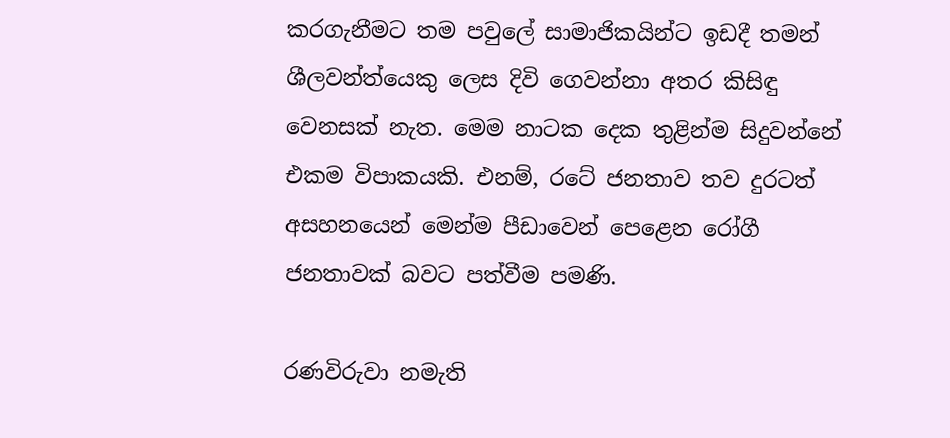කරගැනීමට තම පවුලේ සාමාජිකයින්ට ඉඩදී තමන් ශීලවන්ත්යෙකු ලෙස දිවි ගෙවන්නා අතර කිසිඳු වෙනසක් නැත. මෙම නාටක දෙක තුළින්ම සිදුවන්නේ එකම විපාකයකි. එනම්, රටේ ජනතාව තව දුරටත් අසහනයෙන් මෙන්ම පීඩාවෙන් පෙළෙන රෝගී ජනතාවක් බවට පත්වීම පමණි.

රණවිරුවා නමැති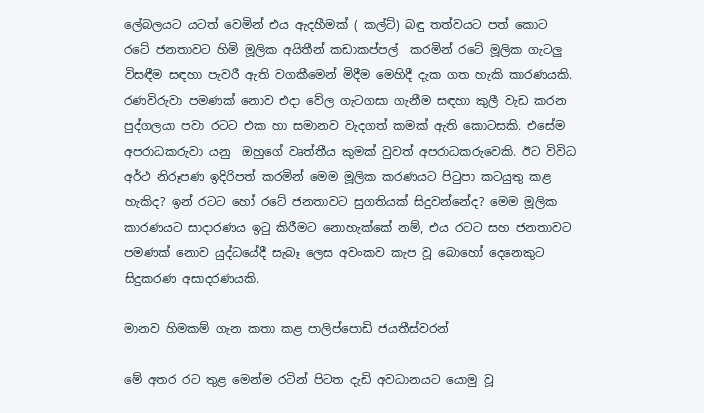ලේබලයට යටත් වෙමින් එය ඇදහීමක් ( කල්ට්) බඳු තත්වයට පත් කොට රටේ ජනතාවට හිමි මූලික අයිතීන් කඩාකප්පල්  කරමින් රටේ මූලික ගැටලු විසඳීම සඳහා පැවරී ඇති වගකීමෙන් මිදීම මෙහිදී දැක ගත හැකි කාරණයකි. රණවිරුවා පමණක් නොව එදා වේල ගැටගසා ගැනීම සඳහා කුලී වැඩ කරන පුද්ගලයා පවා රටට එක හා සමානව වැදගත් කමක් ඇති කොටසකි. එසේම අපරාධකරුවා යනු  ඔහුගේ වෘත්තීය කුමක් වුවත් අපරාධකරුවෙකි. ඊට විවිධ අර්ථ නිරූපණ ඉදිරිපත් කරමින් මෙම මූලික කරණයට පිටුපා කටයුතු කළ හැකිද? ඉන් රටට හෝ රටේ ජනතාවට සුගතියක් සිදුවන්නේද? මෙම මූලික කාරණයට සාදාරණය ඉටු කිරීමට නොහැක්කේ නම්, එය රටට සහ ජනතාවට පමණක් නොව යුද්ධයේදී සැබෑ ලෙස අවංකව කැප වූ බොහෝ දෙනෙකුට සිදුකරණ අසාදරණයකි.

මානව හිමකම් ගැන කතා කළ පාලිප්පොඩි ජයතීස්වරන්

මේ අතර රට තුළ මෙන්ම රටින් පිටත දැඩි අවධානයට යොමු වූ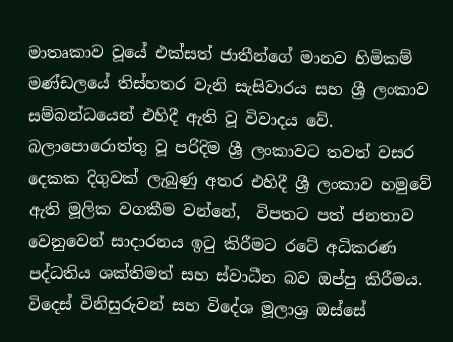මාතෘකාව වූයේ එක්සත් ජාතීන්ගේ මානව හිමිකම් මණ්ඩලයේ තිස්හතර වැනි සැසිවාරය සහ ශ්‍රී ලංකාව සම්බන්ධයෙන් එහිදී ඇති වූ විවාදය වේ. බලාපොරොත්තු වූ පරිදිම ශ්‍රී ලංකාවට තවත් වසර දෙකක දිගුවක් ලැබුණු අතර එහිදී ශ්‍රී ලංකාව හමුවේ ඇති මූලික වගකීම වන්නේ,  විපතට පත් ජනතාව වෙනුවෙන් සාදාරනය ඉටු කිරීමට රටේ අධිකරණ පද්ධතිය ශක්තිමත් සහ ස්වාධීන බව ඔප්පු කිරීමය. විදෙස් විනිසුරුවන් සහ විදේශ මූලාශ්‍ර ඔස්සේ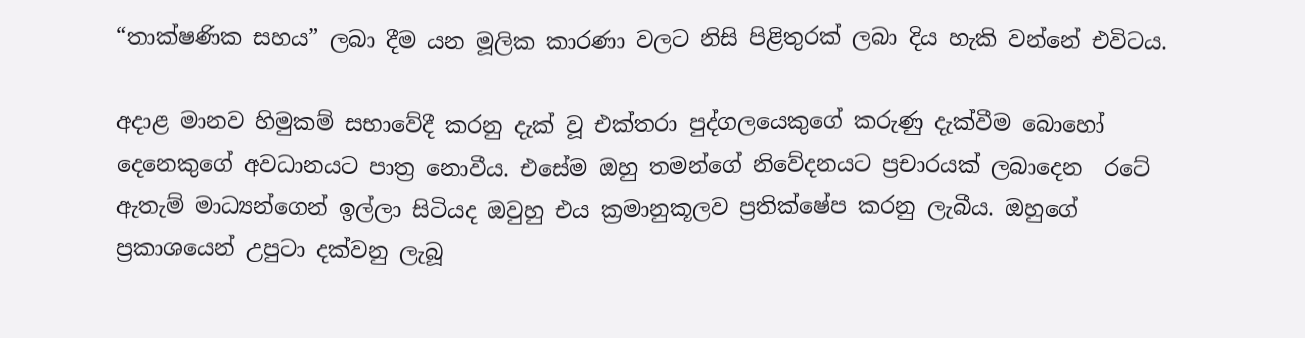“තාක්ෂණික සහය” ලබා දීම යන මූලික කාරණා වලට නිසි පිළිතුරක් ලබා දිය හැකි වන්නේ එවිටය.

අදාළ මානව හිමුකම් සභාවේදී කරනු දැක් වූ එක්තරා පුද්ගලයෙකුගේ කරුණු දැක්වීම බොහෝ දෙනෙකුගේ අවධානයට පාත්‍ර නොවීය. එසේම ඔහු තමන්ගේ නිවේදනයට ප්‍රචාරයක් ලබාදෙන  රටේ ඇතැම් මාධ්‍යන්ගෙන් ඉල්ලා සිටියද ඔවුහු එය ක්‍රමානුකූලව ප්‍රතික්ෂේප කරනු ලැබීය. ඔහුගේ ප්‍රකාශයෙන් උපුටා දක්වනු ලැබූ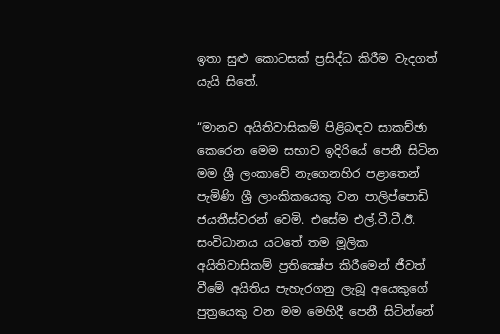ඉතා සුළු කොටසක් ප්‍රසිද්ධ කිරීම වැදගත් යැයි සිතේ.

“මානව අයිතිවාසිකම් පිළිබඳව සාකච්ඡා කෙරෙන මෙම සභාව ඉදිරියේ පෙනී සිටින මම ශ්‍රී ලංකාවේ නැගෙනහිර පළාතෙන් පැමිණි ශ්‍රී ලාංකිකයෙකු වන පාලිප්පොඩි ජයතීස්වරන් වෙමි. එසේම එල්.ටී.ටී.ඊ. සංවිධානය යටතේ තම මූලික අයිතිවාසිකම් ප්‍රතික්‍ෂේප කිරීමෙන් ජීවත් වීමේ අයිතිය පැහැරගනු ලැබූ අයෙකුගේ පුත්‍රයෙකු වන මම මෙහිදී පෙනී සිටින්නේ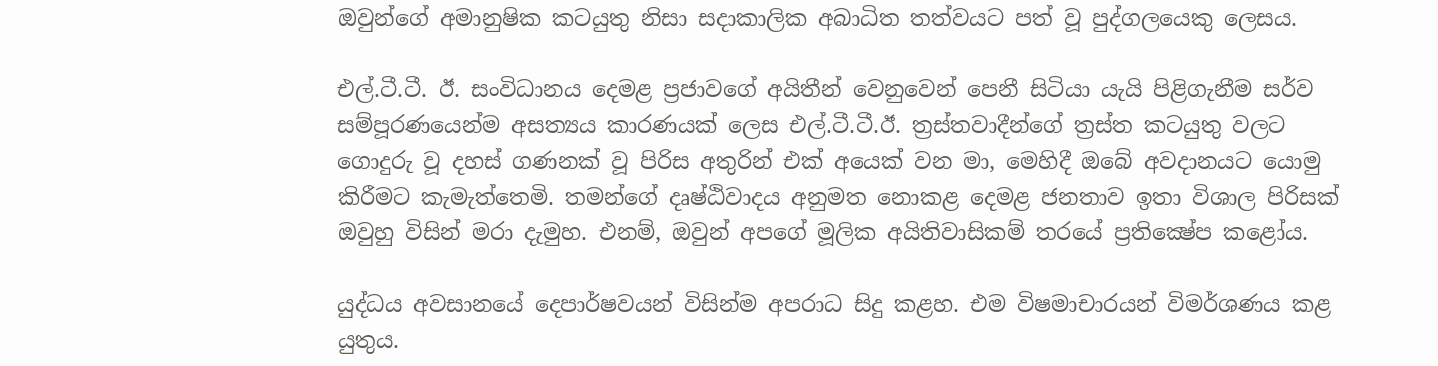ඔවුන්ගේ අමානුෂික කටයුතු නිසා සදාකාලික අබාධිත තත්වයට පත් වූ පුද්ගලයෙකු ලෙසය.

එල්.ටී.ටී. ඊ. සංවිධානය දෙමළ ප්‍රජාවගේ අයිතීන් වෙනුවෙන් පෙනී සිටියා යැයි පිළිගැනීම සර්ව සම්පූරණයෙන්ම අසත්‍යය කාරණයක් ලෙස එල්.ටී.ටී.ඊ. ත්‍රස්තවාදීන්ගේ ත්‍රස්ත කටයුතු වලට ගොදුරු වූ දහස් ගණනක් වූ පිරිස අතුරින් එක් අයෙක් වන මා, මෙහිදී ඔබේ අවදානයට යොමු කිරීමට කැමැත්තෙමි. තමන්ගේ දෘෂ්ඨිවාදය අනුමත නොකළ දෙමළ ජනතාව ඉතා විශාල පිරිසක් ඔවුහු විසින් මරා දැමුහ. එනම්, ඔවුන් අපගේ මූලික අයිතිවාසිකම් තරයේ ප්‍රතික්‍ෂේප කළෝය.

යුද්ධය අවසානයේ දෙපාර්ෂවයන් විසින්ම අපරාධ සිදු කළහ. එම විෂමාචාරයන් විමර්ශණය කළ යුතුය.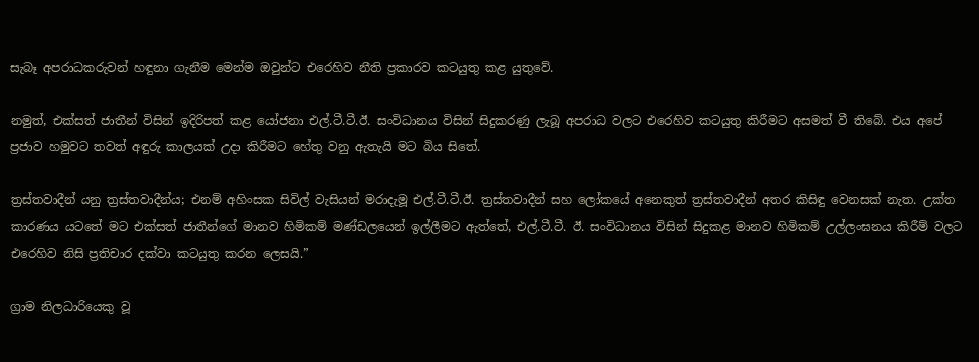සැබෑ අපරාධකරුවන් හඳුනා ගැනීම මෙන්ම ඔවුන්ට එරෙහිව නීති ප්‍රකාරව කටයුතු කළ යුතුවේ.

නමුත්, එක්සත් ජාතීන් විසින් ඉදිරිපත් කළ යෝජනා එල්.ටී.ටී.ඊ. සංවිධානය විසින් සිදුකරණු ලැබූ අපරාධ වලට එරෙහිව කටයුතු කිරීමට අසමත් වී තිබේ. එය අපේ ප්‍රජාව හමුවට තවත් අඳුරු කාලයක් උදා කිරීමට හේතු වනු ඇතැයි මට බිය සිතේ.

ත්‍රස්තවාදීන් යනු ත්‍රස්තවාදීන්ය; එනම් අහිංසක සිවිල් වැසියන් මරාදැමූ එල්.ටී.ටී.ඊ. ත්‍රස්තවාදීන් සහ ලෝකයේ අනෙකුත් ත්‍රස්තවාදීන් අතර කිසිඳු වෙනසක් නැත. උක්ත කාරණය යටතේ මට එක්සත් ජාතීන්ගේ මානව හිමිකම් මණ්ඩලයෙන් ඉල්ලීමට ඇත්තේ, එල්.ටී.ටී. ඊ. සංවිධානය විසින් සිදුකළ මානව හිමිකම් උල්ලංඝනය කිරීම් වලට එරෙහිව නිසි ප්‍රතිචාර දක්වා කටයුතු කරන ලෙසයි.”

ග්‍රාම නිලධාරියෙකු වූ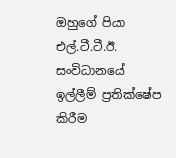ඔහුගේ පියා එල්.ටී.ටී.ඊ. සංවිධානයේ ඉල්ලීම් ප්‍රතික්ෂේප කිරීම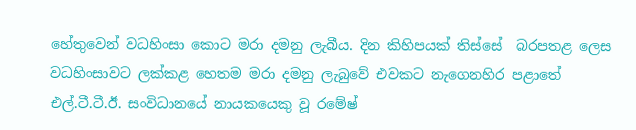හේතුවෙන් වධහිංසා කොට මරා දමනු ලැබීය. දින කිහිපයක් තිස්සේ  බරපතළ ලෙස වධහිංසාවට ලක්කළ හෙතම මරා දමනු ලැබුවේ එවකට නැගෙනහිර පළාතේ එල්.ටී.ටී.ඊ. සංවිධානයේ නායකයෙකු වූ රමේෂ්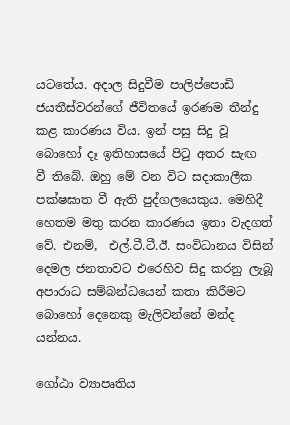යටතේය. අදාල සිදුවීම පාලිප්පොඩි ජයතීස්වරන්ගේ ජීවිතයේ ඉරණම තීන්දු  කළ කාරණය විය. ඉන් පසු සිදු වූ බොහෝ දෑ ඉතිහාසයේ පිටු අතර සැඟ  වී තිබේ. ඔහු මේ වන විට සදාකාලීක පක්ෂඝාත වී ඇති පුද්ගලයෙකුය. මෙහිදී හෙතම මතු කරන කාරණය ඉතා වැදගත් වේ. එනම්,  එල්.ටී.ටී.ඊ. සංවිධානය විසින් දෙමල ජනතාවට එරෙහිව සිදු කරනු ලැබූ  අපාරාධ සම්බන්ධයෙන් කතා කිරීමට බොහෝ දෙනෙකු මැලිවන්නේ මන්ද යන්නය.

ගෝඨා ව්‍යාපෘතිය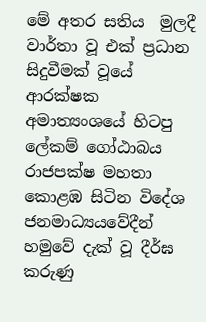මේ අතර සතිය  මුලදී වාර්තා වූ එක් ප්‍රධාන සිදුවීමක් වූයේ ආරක්ෂක අමාත්‍යංශයේ හිටපු ලේකම් ගෝඨාබය රාජපක්ෂ මහතා කොළඹ සිටින විදේශ ජනමාධ්‍යයවේදීන්  හමුවේ දැක් වූ දීර්ඝ කරුණු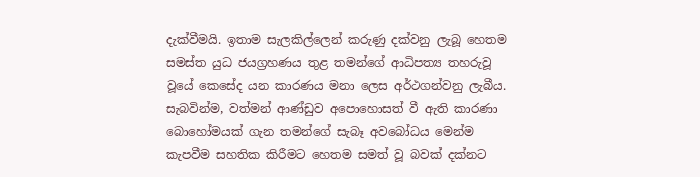දැක්වීමයි. ඉතාම සැලකිල්ලෙන් කරුණු දක්වනු ලැබූ හෙතම සමස්ත යුධ ජයග්‍රහණය තුළ තමන්ගේ ආධිපත්‍ය තහරුවූ වූයේ කෙසේද යන කාරණය මනා ලෙස අර්ථගන්වනු ලැබීය. සැබවින්ම, වත්මන් ආණ්ඩුව අපොහොසත් වී ඇති කාරණා  බොහෝමයක් ගැන තමන්ගේ සැබෑ අවබෝධය මෙන්ම කැපවීම සහතික කිරීමට හෙතම සමත් වූ බවක් දක්නට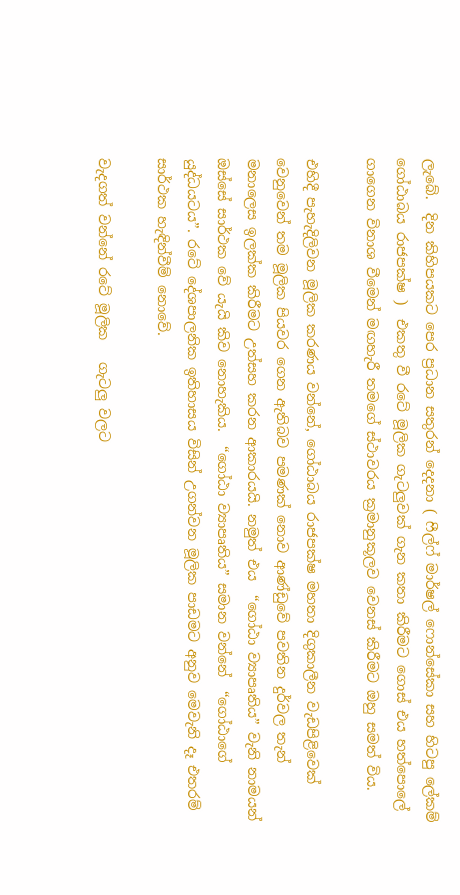ලැබේ.  දින කිහිපයකට පෙර ප්‍රධාන සතුරන් දෙදනා ( ෆීල්ෆ් මාර්ෂල් ෆොන්සේකා සහ හිටපු ලේකම් ගෝඨාබය රාජපක්ෂ )  එකතු වී රටේ මූලික ගැටලුවක් ගැන කතා කිරීමට ගොස් එය හත්පොලේ ගාගෙන විනාශ වීමෙන් මඟහැරී තමගේ ස්ථාවරය ක්‍රමානුකූලව වෙනස් කිරීමට ඔහු සමත් විය.

එහිදී පැහැදිලිවන මූලික කරණය වන්නේ, ගෝඨාබය රාජපක්ෂ මහතා දිගුකාලීන වැඩපිළිවෙක් වෙනුවෙන් තම මූලික පියවර ගෙන ඇතිබව පමණක් නොව ආණ්ඩුවේ පවතින දුර්වල තැන් මනාලෙස ඉලක්ක කිරීමට උත්සහ කරන ආකාරයයි. නමුත් එය  “ගෝඨා ව්‍යාපෘතිය” වැනි නාමයන් ඔස්සේ සාර්ථක වේ යැයි කිව නොහැකිය.  “ගෝඨා ව්‍යාපෘතිය” සමාන වන්නේ  “ගෝඨාගේ යුද්ධයටය”. රටේ දේශපාලනික ඉතිහාසය විසින් උගන්වන මූලික පාඩමට අනුව මෙවැනි දෑ එතරම් සාර්ථක හැඳින්වීම් නොවේ.

වැදගත් වන්නේ රටේ මූලික   ගැටලු වලට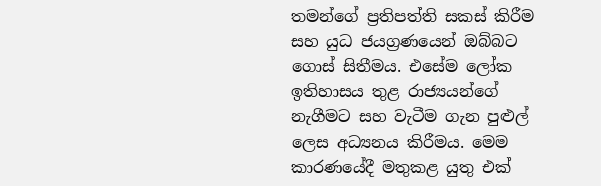තමන්ගේ ප්‍රතිපත්ති සකස් කිරීම සහ යුධ ජයග්‍රණයෙන් ඔබ්බට ගොස් සිතීමය. එසේම ලෝක ඉතිහාසය තුළ රාජ්‍යයන්ගේ නැගීමට සහ වැටීම ගැන පුළුල් ලෙස අධ්‍යනය කිරීමය. මෙම කාරණයේදී මතුකළ යුතු එක්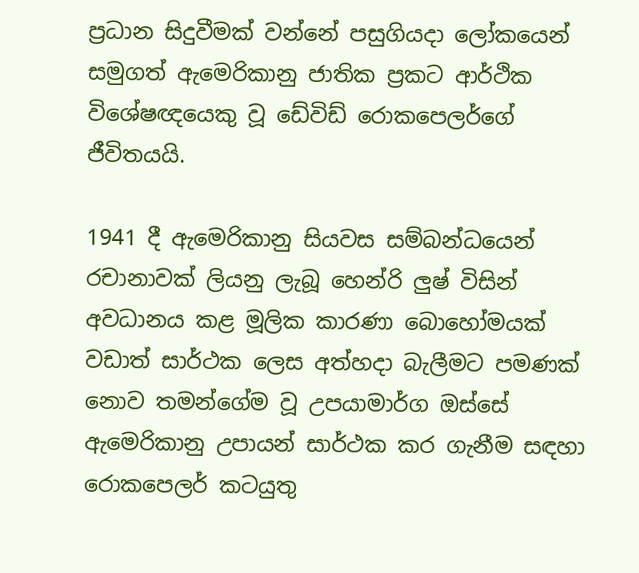ප්‍රධාන සිදුවීමක් වන්නේ පසුගියදා ලෝකයෙන් සමුගත් ඇමෙරිකානු ජාතික ප්‍රකට ආර්ථික විශේෂඥයෙකු වූ ඩේවිඩ් රොකපෙලර්ගේ ජීවිතයයි.

1941 දී ඇමෙරිකානු සියවස සම්බන්ධයෙන් රචානාවක් ලියනු ලැබූ හෙන්රි ලුෂ් විසින් අවධානය කළ මූලික කාරණා බොහෝමයක් වඩාත් සාර්ථක ලෙස අත්හදා බැලීමට පමණක් නොව තමන්ගේම වූ උපයාමාර්ග ඔස්සේ ඇමෙරිකානු උපායන් සාර්ථක කර ගැනීම සඳහා රොකපෙලර් කටයුතු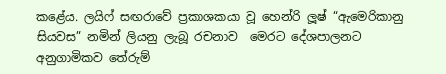කළේය. ලයිෆ් සඟරාවේ ප්‍රකාශකයා වූ හෙන්රි ලූෂ් “ඇමෙරිකානු සියවස” නමින් ලියනු ලැබූ රචනාව  මෙරට දේශපාලනට අනුගාමිකව තේරුම්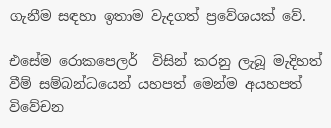ගැනීම සඳහා ඉතාම වැදගත් ප්‍රවේශයක් වේ.

එසේම රොකපෙලර්  විසින් කරනු ලැබූ මැදිහත් වීම් සම්බන්ධයෙන් යහපත් මෙන්ම අයහපත් විවේචන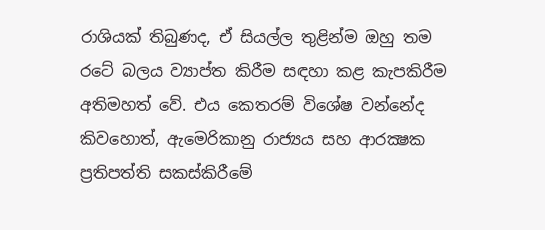රාශියක් තිබුණද, ඒ සියල්ල තුළින්ම ඔහු තම රටේ බලය ව්‍යාප්ත කිරීම සඳහා කළ කැපකිරීම අතිමහත් වේ. එය කෙතරම් විශේෂ වන්නේද කිවහොත්, ඇමෙරිකානු රාජ්‍යය සහ ආරක්‍ෂක ප්‍රතිපත්ති සකස්කිරීමේ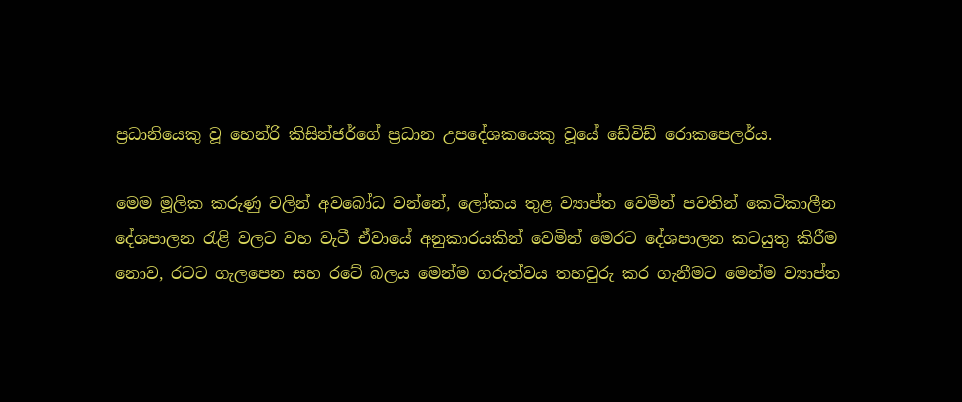ප්‍රධානියෙකු වූ හෙන්රි කිසින්ජර්ගේ ප්‍රධාන උපදේශකයෙකු වූයේ ඩේවිඩ් රොකපෙලර්ය.

මෙම මූලික කරුණු වලින් අවබෝධ වන්නේ, ලෝකය තුළ ව්‍යාප්ත වෙමින් පවතින් කෙටිකාලීන දේශපාලන රැළි වලට වහ වැටී ඒවායේ අනුකාරයකින් වෙමින් මෙරට දේශපාලන කටයුතු කිරීම නොව, රටට ගැලපෙන සහ රටේ බලය මෙන්ම ගරුත්වය තහවුරු කර ගැනීමට මෙන්ම ව්‍යාප්ත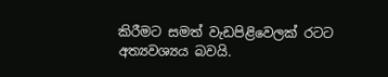කිරීමට සමත් වැඩපිළිවෙලක් රටට අත්‍යවශ්‍යය බවයි.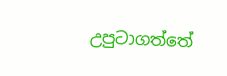උපුටාගත්තේ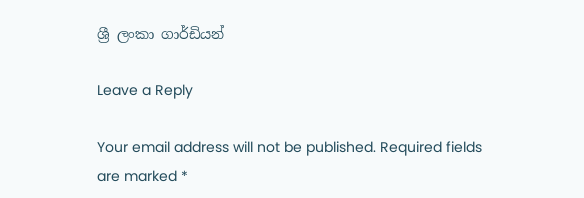ශ්‍රී ලංකා ගාර්ඩියන්

Leave a Reply

Your email address will not be published. Required fields are marked *